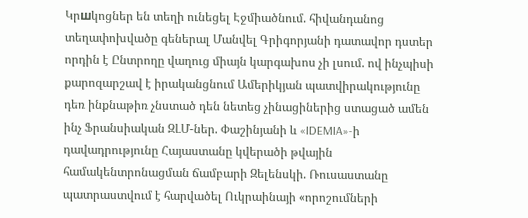Կրшկոցներ են տեղի ունեցել Էջմիածնում. հիվանդանոց տեղափոխվածը գեներալ Մանվել Գրիգորյանի դատավոր դստեր որդին է Ընտրողը վաղուց միայն կարգախոս չի լսում. ով ինչպիսի քարոզարշավ է իրականցնում Ամերիկյան պատվիրակությունը դեռ ինքնաթիռ չնստած դեն նետեց չինացիներից ստացած ամեն ինչ Ֆրանսիական ԶԼՄ-ներ. Փաշինյանի և «IDEMIA»-ի դավադրությունը Հայաստանը կվերածի թվային համակենտրոնացման ճամբարի Զելենսկի. Ռուսաստանը պատրաստվում է հարվածել Ուկրաինայի «որոշումների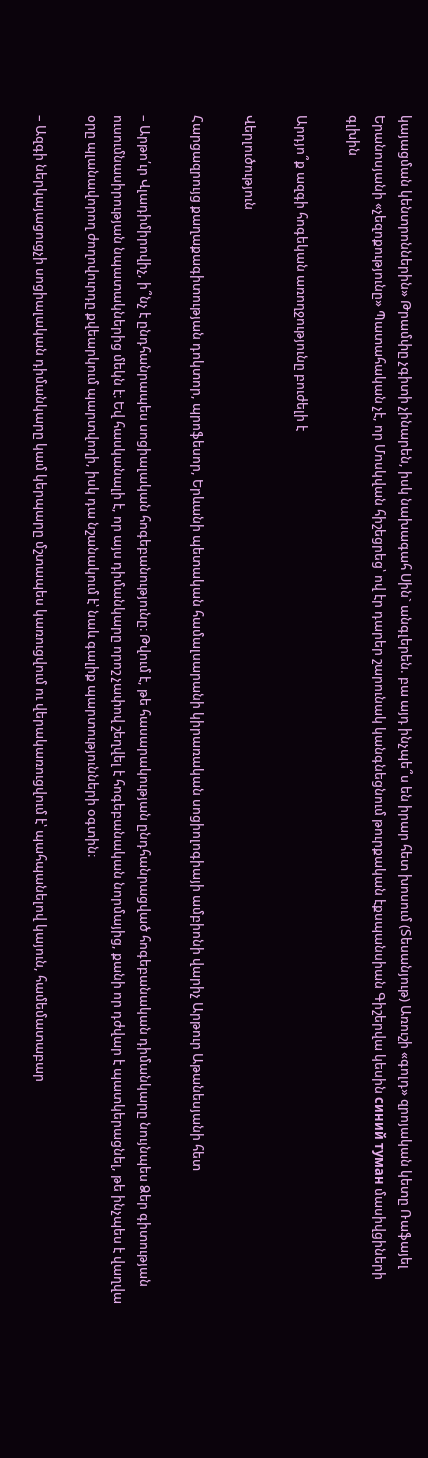կայացման կենտրոններին» Թրամփը չգիտի չինարեն, իսկ նախագահ Սին` անգլերեն. բա այդ ինչպե՞ս են իրար հետ խոսում (Տեսանյութ) Առուշի «գոլդ» զրոյական կետը Ռաֆայել Երանոսյանի «չեզոքությունը» Պատահական չէ, որ Մոսկվան հիշեցրեց՝ ով էր դարեր շարունակ կանգնեցնում թուրքական էքսպանսիան Գիշերվա կեսին синий туман մասիվցիների գլխին

Արդյո՞ք ազգի հոգեկան առողջությունը բուժելի է

Վերլուծություն

Հարցազրույց քաղաքագիտության դոկտոր, պրոֆեսոր, Երևանի պետական համալսարանի կիրառական սոցիոլոգիայի ամբիոնի վարիչ Արթուր Աթանեսյանի հետ

– Արթո՛ւր Վլադիմիրովիչ, ի՞նչ է ընդհանրապես սոցիալական հոգեբանությունը։ Թվում է, թե հասարակության ընդհանրացված հոգեբանական դիմանկարը նույնպես Ձեր գիտության ուսումնասիրության նպատակներից մեկն է։ Եվ հասկանալի է, որ այս դիմանկարը որոշ չափով շեղվել է հոգեբանական նորմայից, քանի որ դժվար է պատկերացնել, թե ինչպես է վաղվա օրը պլանավորող ժողովուրդը քվեարկում պարտվողի, իսկ դա նշանակում է՝ նաև գալիք պարտությունների օգտին։

– Ազգի ներկայացուցչի սոցիալական դիմանկարը կամ կերպարը մշտապես կառուցվում ու վերակառուցվում է՝ պահպանելով կայուն, համեմատաբար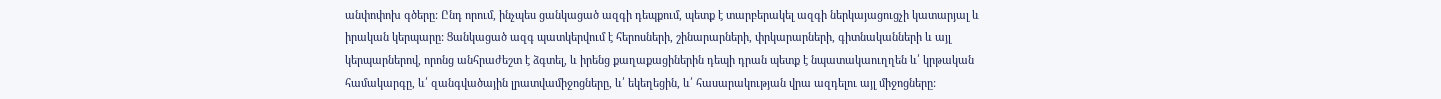անփոփոխ գծերը: Ընդ որում, ինչպես ցանկացած ազգի դեպքում, պետք է տարբերակել ազգի ներկայացուցչի կատարյալ և իրական կերպարը: Ցանկացած ազգ պատկերվում է հերոսների, շինարարների, փրկարարների, գիտնականների և այլ կերպարներով, որոնց անհրաժեշտ է ձգտել, և իրենց քաղաքացիներին դեպի դրան պետք է նպատակաուղղեն և՛ կրթական համակարգը, և՛ զանգվածային լրատվամիջոցները, և՛ եկեղեցին, և՛ հասարակության վրա ազդելու այլ միջոցները: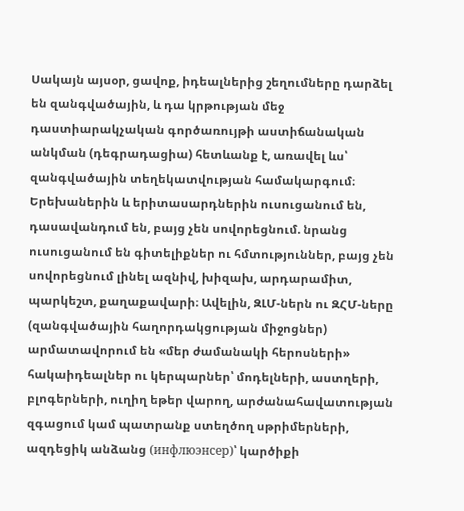Սակայն այսօր, ցավոք, իդեալներից շեղումները դարձել են զանգվածային, և դա կրթության մեջ դաստիարակչական գործառույթի աստիճանական անկման (դեգրադացիա) հետևանք է, առավել ևս՝ զանգվածային տեղեկատվության համակարգում։ Երեխաներին և երիտասարդներին ուսուցանում են, դասավանդում են, բայց չեն սովորեցնում. նրանց ուսուցանում են գիտելիքներ ու հմտություններ, բայց չեն սովորեցնում լինել ազնիվ, խիզախ, արդարամիտ, պարկեշտ, քաղաքավարի։ Ավելին, ԶԼՄ-ներն ու ԶՀՄ-ները (զանգվածային հաղորդակցության միջոցներ) արմատավորում են «մեր ժամանակի հերոսների» հակաիդեալներ ու կերպարներ՝ մոդելների, աստղերի, բլոգերների, ուղիղ եթեր վարող, արժանահավատության զգացում կամ պատրանք ստեղծող սթրիմերների, ազդեցիկ անձանց (инфлюэнсер)՝ կարծիքի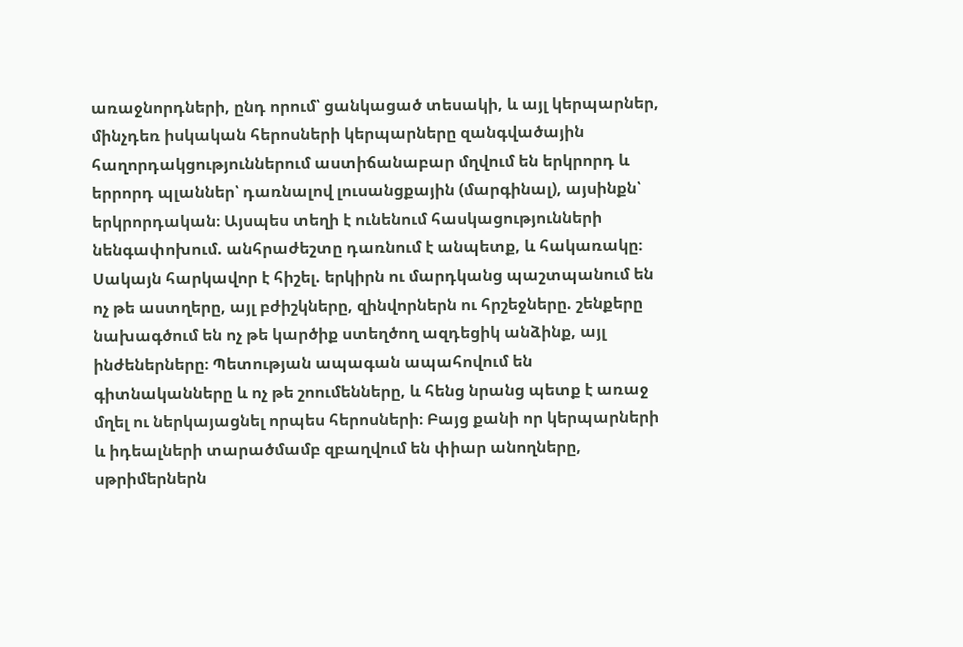առաջնորդների, ընդ որում՝ ցանկացած տեսակի, և այլ կերպարներ, մինչդեռ իսկական հերոսների կերպարները զանգվածային հաղորդակցություններում աստիճանաբար մղվում են երկրորդ և երրորդ պլաններ՝ դառնալով լուսանցքային (մարգինալ), այսինքն՝ երկրորդական։ Այսպես տեղի է ունենում հասկացությունների նենգափոխում. անհրաժեշտը դառնում է անպետք, և հակառակը։ Սակայն հարկավոր է հիշել. երկիրն ու մարդկանց պաշտպանում են ոչ թե աստղերը, այլ բժիշկները, զինվորներն ու հրշեջները. շենքերը նախագծում են ոչ թե կարծիք ստեղծող ազդեցիկ անձինք, այլ ինժեներները։ Պետության ապագան ապահովում են գիտնականները և ոչ թե շոումենները, և հենց նրանց պետք է առաջ մղել ու ներկայացնել որպես հերոսների։ Բայց քանի որ կերպարների և իդեալների տարածմամբ զբաղվում են փիար անողները, սթրիմերներն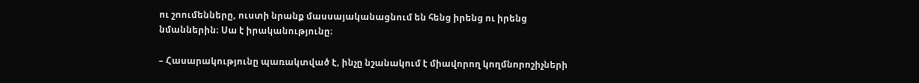ու շոումենները, ուստի նրանք մասսայականացնում են հենց իրենց ու իրենց նմաններին։ Սա է իրականությունը։

– Հասարակությունը պառակտված է, ինչը նշանակում է միավորող կողմնորոշիչների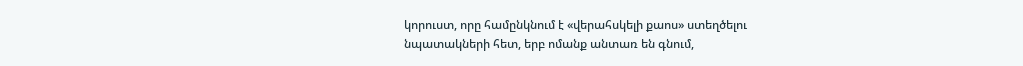կորուստ, որը համընկնում է «վերահսկելի քաոս» ստեղծելու նպատակների հետ, երբ ոմանք անտառ են գնում,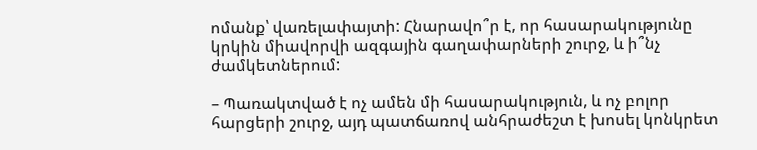ոմանք՝ վառելափայտի: Հնարավո՞ր է, որ հասարակությունը կրկին միավորվի ազգային գաղափարների շուրջ, և ի՞նչ ժամկետներում:

– Պառակտված է ոչ ամեն մի հասարակություն, և ոչ բոլոր հարցերի շուրջ, այդ պատճառով անհրաժեշտ է խոսել կոնկրետ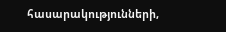հասարակությունների,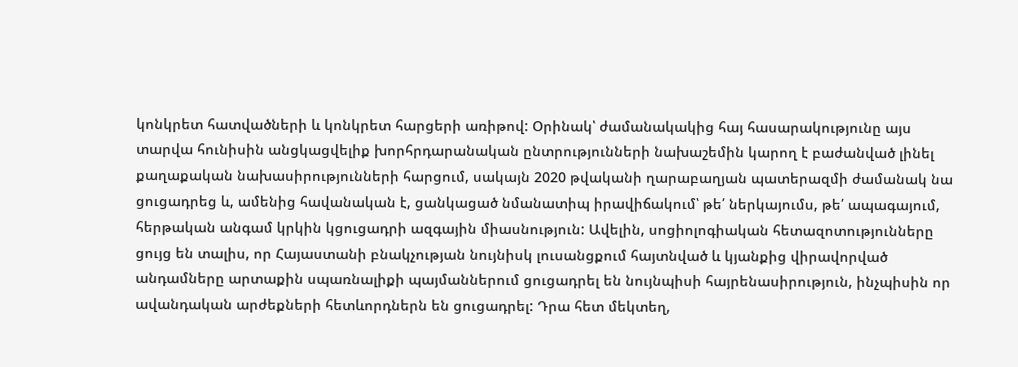կոնկրետ հատվածների և կոնկրետ հարցերի առիթով: Օրինակ՝ ժամանակակից հայ հասարակությունը այս տարվա հունիսին անցկացվելիք խորհրդարանական ընտրությունների նախաշեմին կարող է բաժանված լինել քաղաքական նախասիրությունների հարցում, սակայն 2020 թվականի ղարաբաղյան պատերազմի ժամանակ նա ցուցադրեց և, ամենից հավանական է, ցանկացած նմանատիպ իրավիճակում՝ թե՛ ներկայումս, թե՛ ապագայում, հերթական անգամ կրկին կցուցադրի ազգային միասնություն: Ավելին, սոցիոլոգիական հետազոտությունները ցույց են տալիս, որ Հայաստանի բնակչության նույնիսկ լուսանցքում հայտնված և կյանքից վիրավորված անդամները արտաքին սպառնալիքի պայմաններում ցուցադրել են նույնպիսի հայրենասիրություն, ինչպիսին որ ավանդական արժեքների հետևորդներն են ցուցադրել: Դրա հետ մեկտեղ,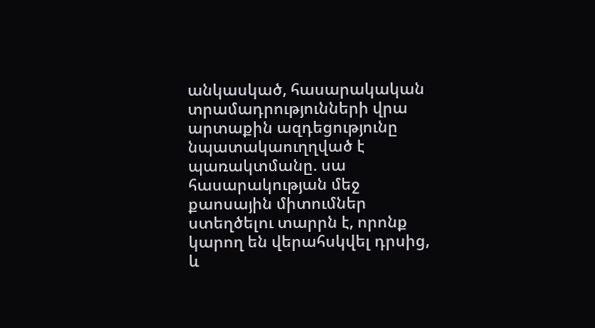անկասկած, հասարակական տրամադրությունների վրա արտաքին ազդեցությունը նպատակաուղղված է պառակտմանը. սա հասարակության մեջ քաոսային միտումներ ստեղծելու տարրն է, որոնք կարող են վերահսկվել դրսից, և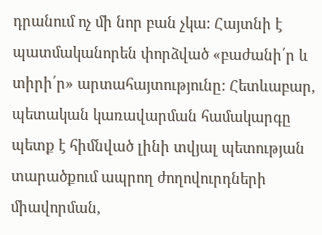դրանում ոչ մի նոր բան չկա: Հայտնի է պատմականորեն փորձված «բաժանի՛ր և տիրի՛ր» արտահայտությունը: Հետևաբար, պետական կառավարման համակարգը պետք է հիմնված լինի տվյալ պետության տարածքում ապրող ժողովուրդների միավորման,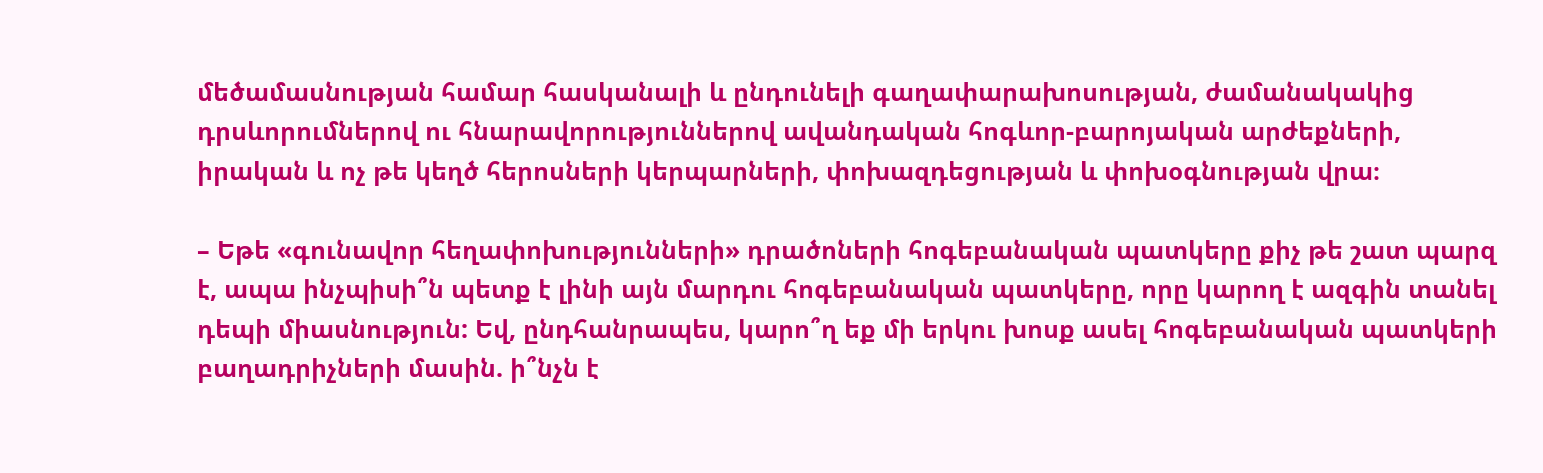մեծամասնության համար հասկանալի և ընդունելի գաղափարախոսության, ժամանակակից դրսևորումներով ու հնարավորություններով ավանդական հոգևոր-բարոյական արժեքների, իրական և ոչ թե կեղծ հերոսների կերպարների, փոխազդեցության և փոխօգնության վրա։

– Եթե «գունավոր հեղափոխությունների» դրածոների հոգեբանական պատկերը քիչ թե շատ պարզ է, ապա ինչպիսի՞ն պետք է լինի այն մարդու հոգեբանական պատկերը, որը կարող է ազգին տանել դեպի միասնություն: Եվ, ընդհանրապես, կարո՞ղ եք մի երկու խոսք ասել հոգեբանական պատկերի բաղադրիչների մասին. ի՞նչն է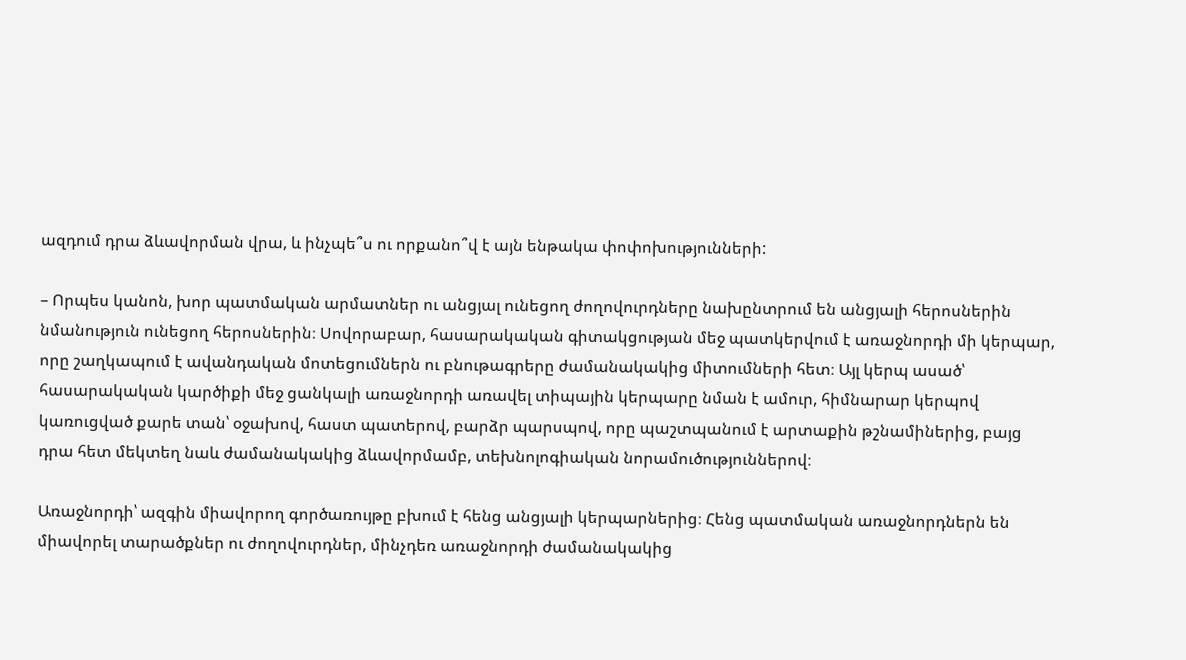ազդում դրա ձևավորման վրա, և ինչպե՞ս ու որքանո՞վ է այն ենթակա փոփոխությունների:

– Որպես կանոն, խոր պատմական արմատներ ու անցյալ ունեցող ժողովուրդները նախընտրում են անցյալի հերոսներին նմանություն ունեցող հերոսներին։ Սովորաբար, հասարակական գիտակցության մեջ պատկերվում է առաջնորդի մի կերպար, որը շաղկապում է ավանդական մոտեցումներն ու բնութագրերը ժամանակակից միտումների հետ։ Այլ կերպ ասած՝ հասարակական կարծիքի մեջ ցանկալի առաջնորդի առավել տիպային կերպարը նման է ամուր, հիմնարար կերպով կառուցված քարե տան՝ օջախով, հաստ պատերով, բարձր պարսպով, որը պաշտպանում է արտաքին թշնամիներից, բայց դրա հետ մեկտեղ նաև ժամանակակից ձևավորմամբ, տեխնոլոգիական նորամուծություններով։

Առաջնորդի՝ ազգին միավորող գործառույթը բխում է հենց անցյալի կերպարներից։ Հենց պատմական առաջնորդներն են միավորել տարածքներ ու ժողովուրդներ, մինչդեռ առաջնորդի ժամանակակից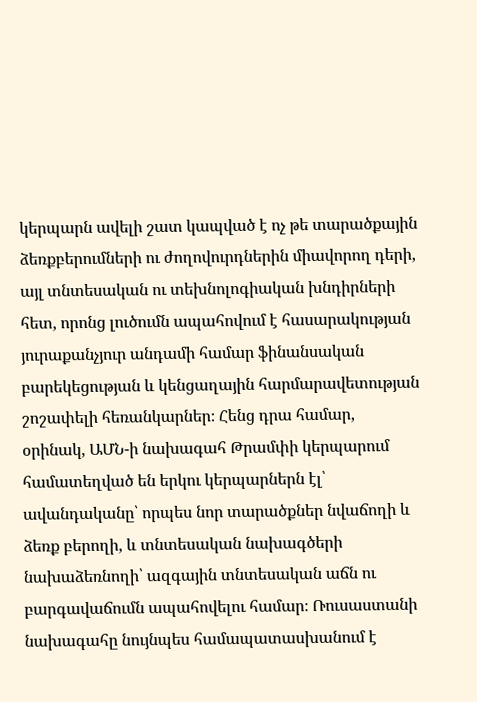կերպարն ավելի շատ կապված է ոչ թե տարածքային ձեռքբերումների ու ժողովուրդներին միավորող դերի, այլ տնտեսական ու տեխնոլոգիական խնդիրների հետ, որոնց լուծումն ապահովում է հասարակության յուրաքանչյուր անդամի համար ֆինանսական բարեկեցության և կենցաղային հարմարավետության շոշափելի հեռանկարներ։ Հենց դրա համար, օրինակ, ԱՄՆ-ի նախագահ Թրամփի կերպարում համատեղված են երկու կերպարներն էլ՝ ավանդականը՝ որպես նոր տարածքներ նվաճողի և ձեռք բերողի, և տնտեսական նախագծերի նախաձեռնողի՝ ազգային տնտեսական աճն ու բարգավաճումն ապահովելու համար։ Ռուսաստանի նախագահը նույնպես համապատասխանում է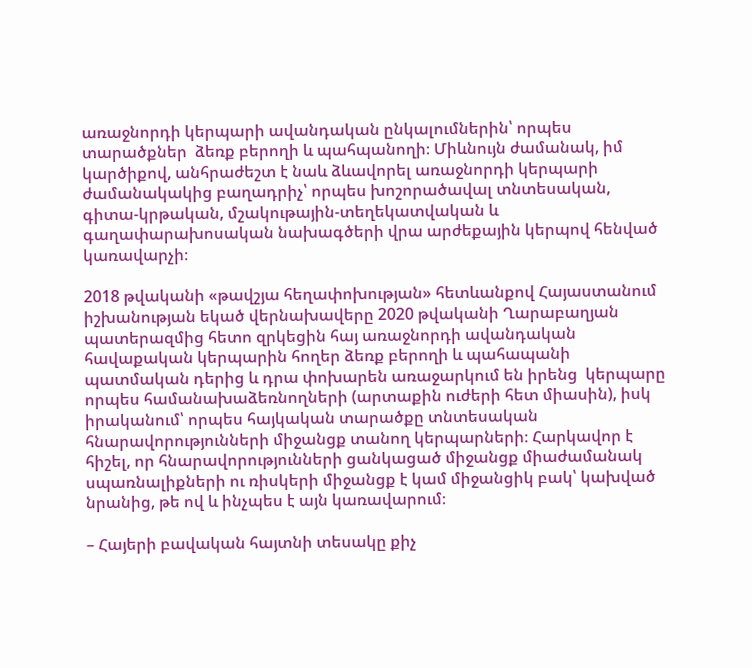առաջնորդի կերպարի ավանդական ընկալումներին՝ որպես տարածքներ  ձեռք բերողի և պահպանողի։ Միևնույն ժամանակ, իմ կարծիքով, անհրաժեշտ է նաև ձևավորել առաջնորդի կերպարի ժամանակակից բաղադրիչ՝ որպես խոշորածավալ տնտեսական, գիտա-կրթական, մշակութային-տեղեկատվական և գաղափարախոսական նախագծերի վրա արժեքային կերպով հենված կառավարչի։

2018 թվականի «թավշյա հեղափոխության» հետևանքով Հայաստանում իշխանության եկած վերնախավերը 2020 թվականի Ղարաբաղյան պատերազմից հետո զրկեցին հայ առաջնորդի ավանդական հավաքական կերպարին հողեր ձեռք բերողի և պահապանի պատմական դերից և դրա փոխարեն առաջարկում են իրենց  կերպարը որպես համանախաձեռնողների (արտաքին ուժերի հետ միասին), իսկ իրականում՝ որպես հայկական տարածքը տնտեսական հնարավորությունների միջանցք տանող կերպարների։ Հարկավոր է հիշել, որ հնարավորությունների ցանկացած միջանցք միաժամանակ սպառնալիքների ու ռիսկերի միջանցք է կամ միջանցիկ բակ՝ կախված նրանից, թե ով և ինչպես է այն կառավարում։

– Հայերի բավական հայտնի տեսակը քիչ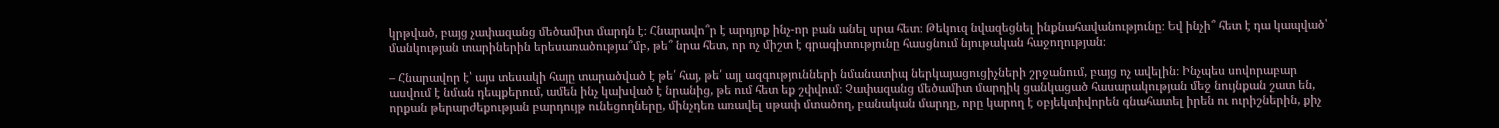կրթված, բայց չափազանց մեծամիտ մարդն է։ Հնարավո՞ր է արդյոք ինչ-որ բան անել սրա հետ։ Թեկուզ նվազեցնել ինքնահավանությունը։ Եվ ինչի՞ հետ է դա կապված՝ մանկության տարիներին երեսառածությա՞մբ, թե՞ նրա հետ, որ ոչ միշտ է գրագիտությունը հասցնում նյութական հաջողության։

– Հնարավոր է՝ այս տեսակի հայը տարածված է թե՛ հայ, թե՛ այլ ազգությունների նմանատիպ ներկայացուցիչների շրջանում, բայց ոչ ավելին։ Ինչպես սովորաբար ասվում է նման դեպքերում, ամեն ինչ կախված է նրանից, թե ում հետ եք շփվում։ Չափազանց մեծամիտ մարդիկ ցանկացած հասարակության մեջ նույնքան շատ են, որքան թերարժեքության բարդույթ ունեցողները, մինչդեռ առավել սթափ մտածող, բանական մարդը, որը կարող է օբյեկտիվորեն գնահատել իրեն ու ուրիշներին, քիչ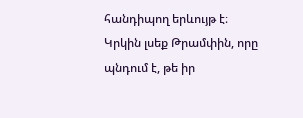հանդիպող երևույթ է։ Կրկին լսեք Թրամփին, որը պնդում է, թե իր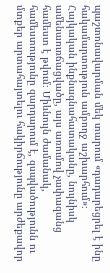պաշտոնավարման մեկ տարում «դադարեցրել է ինը հակամարտություն ամբողջ աշխարհում»։ Հայկական ինքնագնահատականը, նույնիսկ ամենաուռճացվածը, այս առումով չափազանց համեստ է թվում։ Միևնույն ժամանակ, համեստությունը զարդարում է, զսպվածությունն ու մտքեր արտահայտելու հակիրճությունը արժեքավոր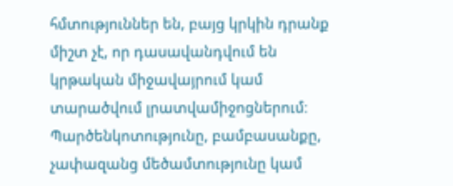հմտություններ են, բայց կրկին դրանք միշտ չէ, որ դասավանդվում են կրթական միջավայրում կամ տարածվում լրատվամիջոցներում։ Պարծենկոտությունը, բամբասանքը, չափազանց մեծամտությունը կամ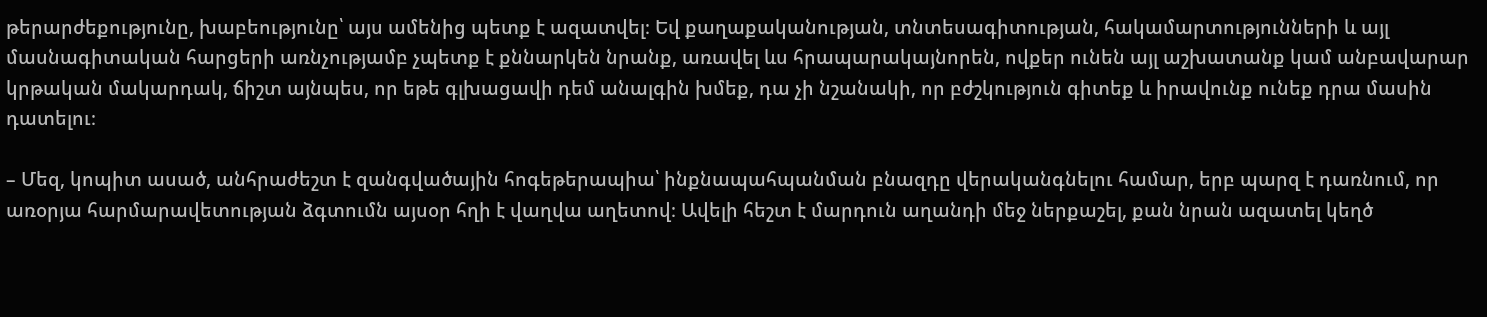թերարժեքությունը, խաբեությունը՝ այս ամենից պետք է ազատվել։ Եվ քաղաքականության, տնտեսագիտության, հակամարտությունների և այլ մասնագիտական հարցերի առնչությամբ չպետք է քննարկեն նրանք, առավել ևս հրապարակայնորեն, ովքեր ունեն այլ աշխատանք կամ անբավարար կրթական մակարդակ, ճիշտ այնպես, որ եթե գլխացավի դեմ անալգին խմեք, դա չի նշանակի, որ բժշկություն գիտեք և իրավունք ունեք դրա մասին դատելու։

– Մեզ, կոպիտ ասած, անհրաժեշտ է զանգվածային հոգեթերապիա՝ ինքնապահպանման բնազդը վերականգնելու համար, երբ պարզ է դառնում, որ առօրյա հարմարավետության ձգտումն այսօր հղի է վաղվա աղետով։ Ավելի հեշտ է մարդուն աղանդի մեջ ներքաշել, քան նրան ազատել կեղծ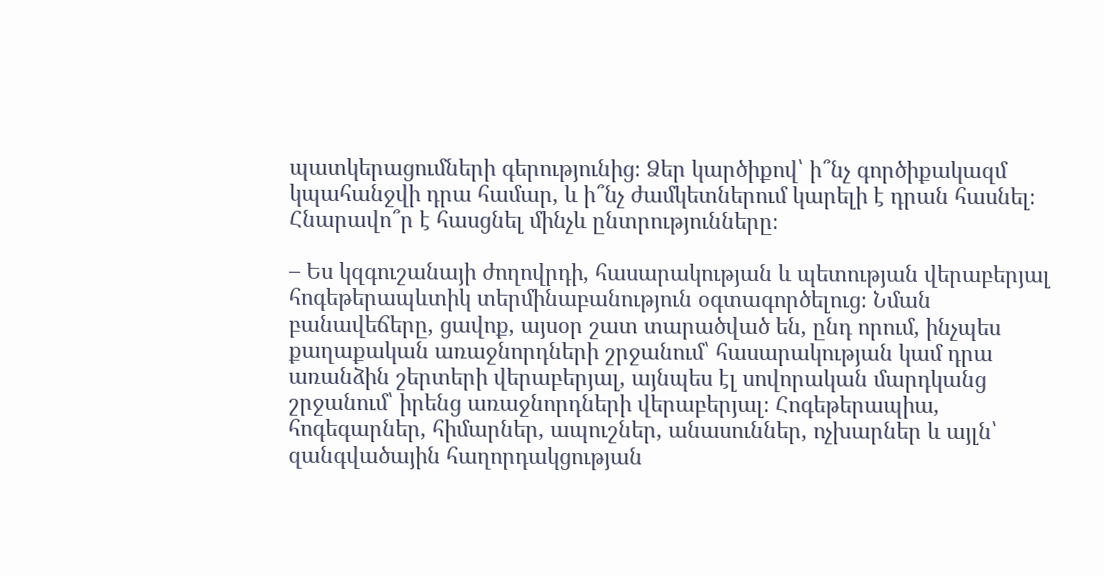պատկերացումների գերությունից։ Ձեր կարծիքով՝ ի՞նչ գործիքակազմ կպահանջվի դրա համար, և ի՞նչ ժամկետներում կարելի է դրան հասնել։ Հնարավո՞ր է հասցնել մինչև ընտրությունները։

– Ես կզգուշանայի ժողովրդի, հասարակության և պետության վերաբերյալ հոգեթերապևտիկ տերմինաբանություն օգտագործելուց։ Նման բանավեճերը, ցավոք, այսօր շատ տարածված են, ընդ որում, ինչպես քաղաքական առաջնորդների շրջանում՝ հասարակության կամ դրա առանձին շերտերի վերաբերյալ, այնպես էլ սովորական մարդկանց շրջանում՝ իրենց առաջնորդների վերաբերյալ։ Հոգեթերապիա, հոգեգարներ, հիմարներ, ապուշներ, անասուններ, ոչխարներ և այլն՝ զանգվածային հաղորդակցության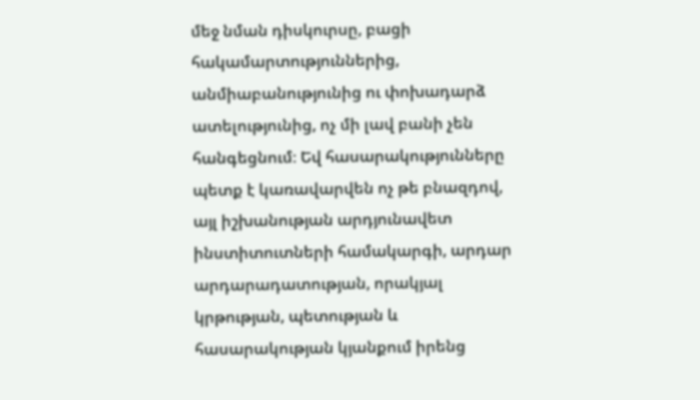մեջ նման դիսկուրսը, բացի հակամարտություններից, անմիաբանությունից ու փոխադարձ ատելությունից, ոչ մի լավ բանի չեն հանգեցնում։ Եվ հասարակությունները պետք է կառավարվեն ոչ թե բնազդով, այլ իշխանության արդյունավետ ինստիտուտների համակարգի, արդար արդարադատության, որակյալ կրթության, պետության և հասարակության կյանքում իրենց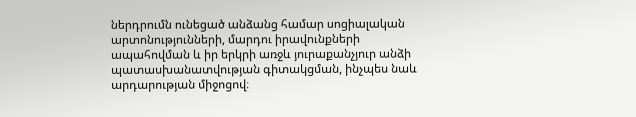ներդրումն ունեցած անձանց համար սոցիալական արտոնությունների, մարդու իրավունքների ապահովման և իր երկրի առջև յուրաքանչյուր անձի պատասխանատվության գիտակցման, ինչպես նաև արդարության միջոցով։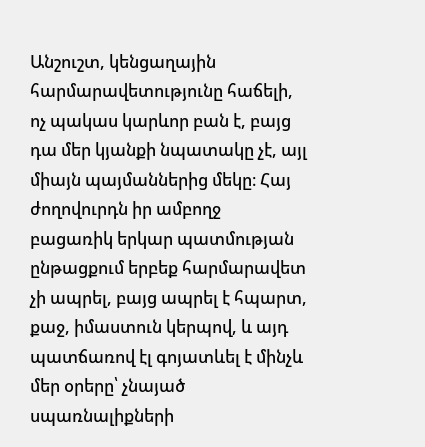Անշուշտ, կենցաղային հարմարավետությունը հաճելի, ոչ պակաս կարևոր բան է, բայց դա մեր կյանքի նպատակը չէ, այլ միայն պայմաններից մեկը։ Հայ ժողովուրդն իր ամբողջ բացառիկ երկար պատմության ընթացքում երբեք հարմարավետ չի ապրել, բայց ապրել է հպարտ, քաջ, իմաստուն կերպով, և այդ պատճառով էլ գոյատևել է մինչև մեր օրերը՝ չնայած սպառնալիքների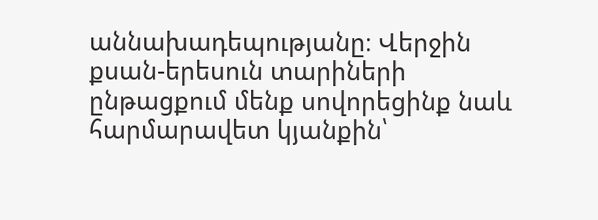աննախադեպությանը։ Վերջին քսան-երեսուն տարիների ընթացքում մենք սովորեցինք նաև հարմարավետ կյանքին՝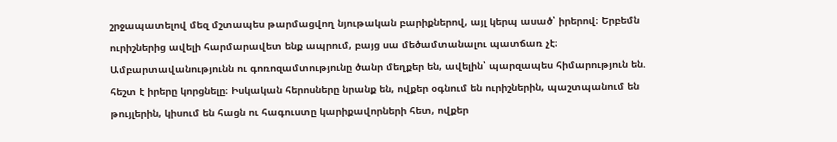շրջապատելով մեզ մշտապես թարմացվող նյութական բարիքներով, այլ կերպ ասած՝ իրերով։ Երբեմն ուրիշներից ավելի հարմարավետ ենք ապրում, բայց սա մեծամտանալու պատճառ չէ։ Ամբարտավանությունն ու գոռոզամտությունը ծանր մեղքեր են, ավելին՝ պարզապես հիմարություն են. հեշտ է իրերը կորցնելը։ Իսկական հերոսները նրանք են, ովքեր օգնում են ուրիշներին, պաշտպանում են թույլերին, կիսում են հացն ու հագուստը կարիքավորների հետ, ովքեր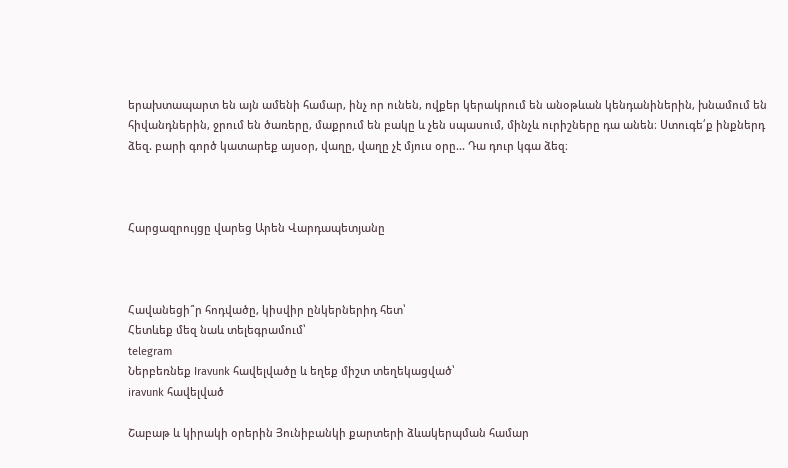երախտապարտ են այն ամենի համար, ինչ որ ունեն, ովքեր կերակրում են անօթևան կենդանիներին, խնամում են հիվանդներին, ջրում են ծառերը, մաքրում են բակը և չեն սպասում, մինչև ուրիշները դա անեն։ Ստուգե՛ք ինքներդ ձեզ. բարի գործ կատարեք այսօր, վաղը, վաղը չէ մյուս օրը... Դա դուր կգա ձեզ։



Հարցազրույցը վարեց Արեն Վարդապետյանը



Հավանեցի՞ր հոդվածը, կիսվիր ընկերներիդ հետ՝
Հետևեք մեզ նաև տելեգրամում՝
telegram
Ներբեռնեք Iravunk հավելվածը և եղեք միշտ տեղեկացված՝
iravunk հավելված

Շաբաթ և կիրակի օրերին Յունիբանկի քարտերի ձևակերպման համար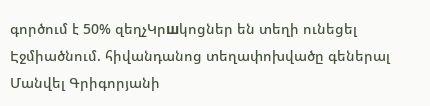գործում է 50% զեղչԿրшկոցներ են տեղի ունեցել Էջմիածնում. հիվանդանոց տեղափոխվածը գեներալ Մանվել Գրիգորյանի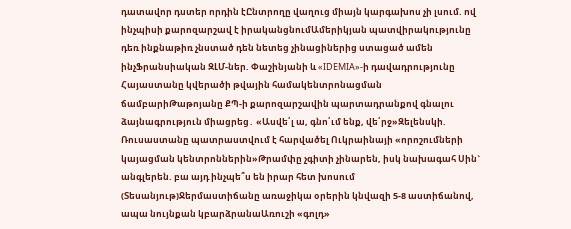դատավոր դստեր որդին էԸնտրողը վաղուց միայն կարգախոս չի լսում. ով ինչպիսի քարոզարշավ է իրականցնումԱմերիկյան պատվիրակությունը դեռ ինքնաթիռ չնստած դեն նետեց չինացիներից ստացած ամեն ինչՖրանսիական ԶԼՄ-ներ. Փաշինյանի և «IDEMIA»-ի դավադրությունը Հայաստանը կվերածի թվային համակենտրոնացման ճամբարիԹաթոյանը ՔՊ-ի քարոզարշավին պարտադրանքով գնալու ձայնագրություն միացրեց․ «Ասվե՛լ ա, գնո՛ւմ ենք, վե՛րջ»Զելենսկի. Ռուսաստանը պատրաստվում է հարվածել Ուկրաինայի «որոշումների կայացման կենտրոններին»Թրամփը չգիտի չինարեն, իսկ նախագահ Սին` անգլերեն. բա այդ ինչպե՞ս են իրար հետ խոսում (Տեսանյութ)Ջերմաստիճանը առաջիկա օրերին կնվազի 5-8 աստիճանով, ապա նույնքան կբարձրանաԱռուշի «գոլդ»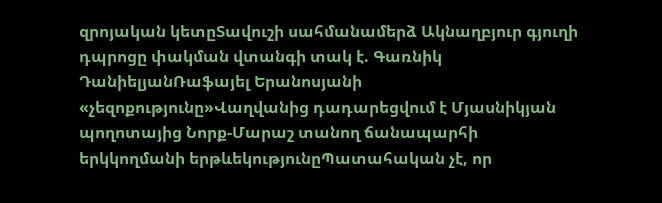զրոյական կետըՏավուշի սահմանամերձ Ակնաղբյուր գյուղի դպրոցը փակման վտանգի տակ է. Գառնիկ ԴանիելյանՌաֆայել Երանոսյանի «չեզոքությունը»Վաղվանից դադարեցվում է Մյասնիկյան պողոտայից Նորք-Մարաշ տանող ճանապարհի երկկողմանի երթևեկությունըՊատահական չէ, որ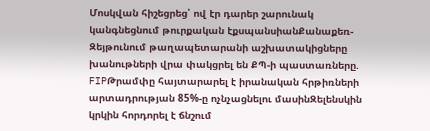Մոսկվան հիշեցրեց՝ ով էր դարեր շարունակ կանգնեցնում թուրքական էքսպանսիանՔանաքեռ-Զեյթունում թաղապետարանի աշխատակիցները խանութների վրա փակցրել են ՔՊ-ի պաստառները. FIPԹրամփը հայտարարել է իրանական հրթիռների արտադրության 85%-ը ոչնչացնելու մասինԶելենսկին կրկին հորդորել է ճնշում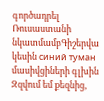գործադրել Ռուսաստանի նկատմամբԳիշերվա կեսին синий туман մասիվցիների գլխին Զզվում եմ քեզնից,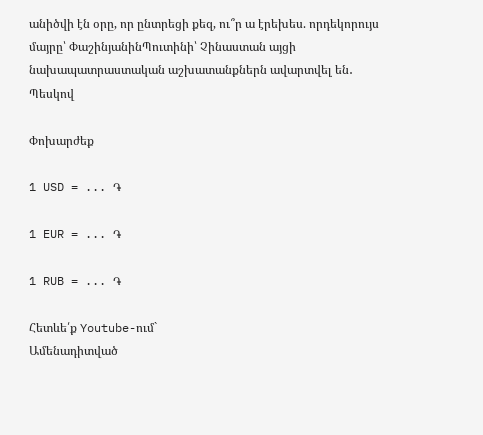անիծվի էն օրը, որ ընտրեցի քեզ, ու՞ր ա էրեխես. որդեկորույս մայրը՝ ՓաշինյանինՊուտինի՝ Չինաստան այցի նախապատրաստական աշխատանքներն ավարտվել են․ Պեսկով

Փոխարժեք

1 USD = ... ֏

1 EUR = ... ֏

1 RUB = ... ֏

Հետևե՛ք Youtube-ում`
Ամենադիտված